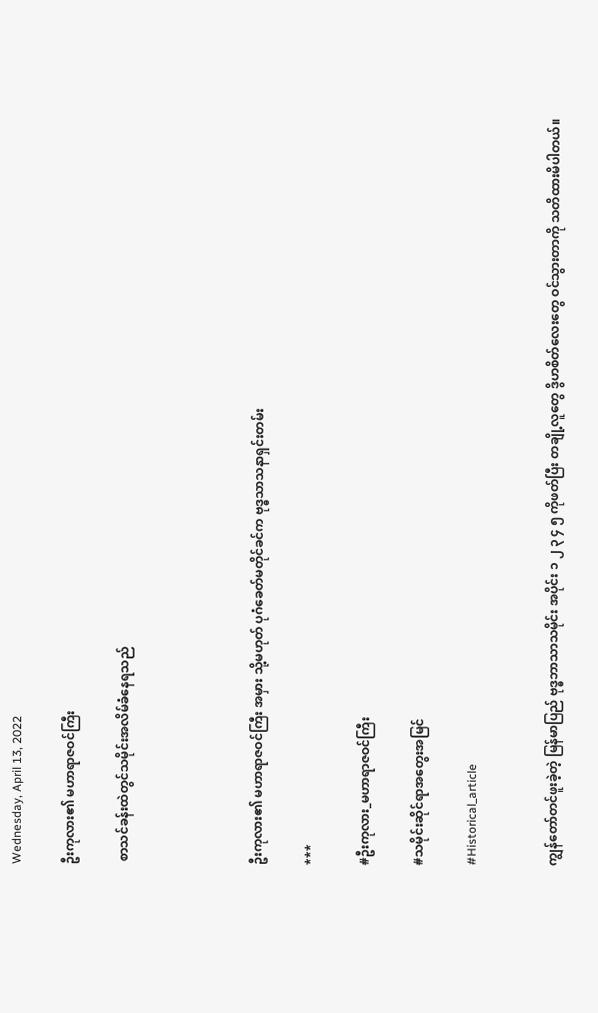Wednesday, April 13, 2022

ဦးကုလား၏ မဟာရာဇဝင်ကြီး

 စာသင်ခန်းထဲတွင်သမိုင်းအလိမ်ခံနေရသည်




ဦးကုလား၏ မဟာရာဇဝင်ကြီး အမှား သို့မဟုတ် ပုဂံခေတ်မတိုင်ခင်က ဗုဒ္ဓသာသနာရှင်းတမ်း

***

#ဦးကုလား_မဟာရာဇဝင်ကြီး

#သမိုင်းဆိုင်ရာအတွေးအမြင်

#Historical_article


ကျွန်တော်တင်ဖူးခဲ့တဲ့ မြန်မာပြည် ဗုဒ္ဓဘာသာသမိုင်း အပိုင်း ၁ ၂ ၃ ၄ ၅ ကိုဖတ်ပြီး တချို့လူတွေ ဒွိဟစိတ်လေးတွေ ဝင်သွားတာကို သတိထားမိပါတယ်။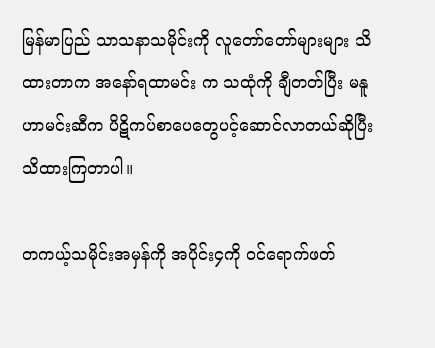မြန်မာပြည် သာသနာသမိုင်းကို လူတော်တော်များများ သိထားတာက အနော်ရထာမင်း က သထုံကို ချီတတ်ပြီး မနူဟာမင်းဆီက ပိဋိကပ်စာပေတွေပင့်ဆောင်လာတယ်ဆိုပြီး သိထားကြတာပါ။

တကယ့်သမိုင်းအမှန်ကို အပိုင်း၄ကို ဝင်ရောက်ဖတ်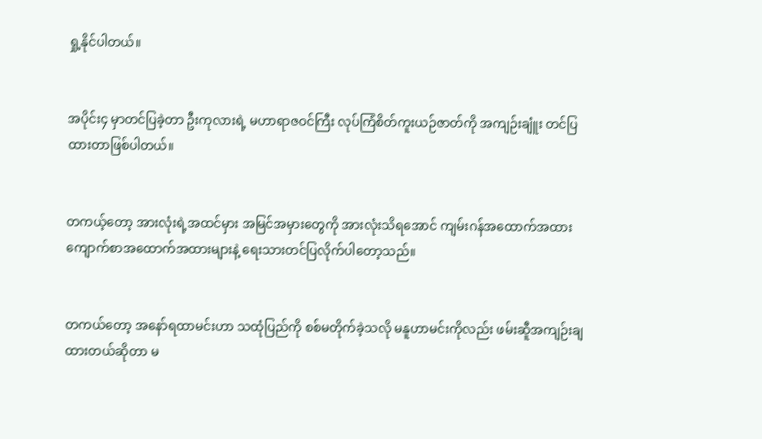ရှု့နိုင်ပါတယ်။


အပိုင်း၄ မှာတင်ပြခဲ့တာ ဦးကုလားရဲ့ မဟာရာဇဝင်ကြီး လုပ်ကြံစိတ်ကူးယဉ်ဇာတ်ကို အကျဉ်းချူံး တင်ပြထားတာဖြစ်ပါတယ်။


တကယ့်တော့ အားလုံးရဲ့အထင်မှား အမြင်အမှားတွေကို အားလုံးသိရအောင် ကျမ်းဂန်အထောက်အထား ကျောက်စာအထောက်အထားများနဲ့ ရေးသားတင်ပြလိုက်ပါတော့သည်။


တကယ်တော့ အနော်ရထာမင်းဟာ သထုံပြည်ကို စစ်မတိုက်ခဲ့သလို မနူဟာမင်းကိုလည်း ဖမ်းဆီူအကျဉ်းချထားတယ်ဆိုတာ မ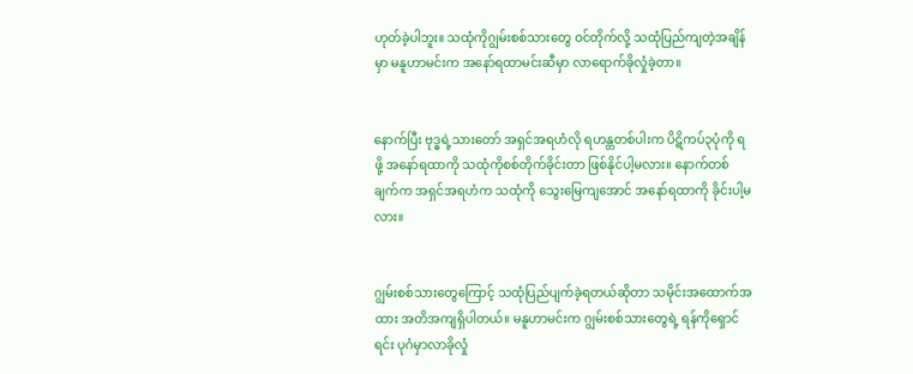ဟုတ်ခဲ့ပါဘူး။ သထုံကိုဂျွမ်းစစ်သားတွေ ဝင်တိုက်လို့ သထုံပြည်ကျတဲ့အချိန်မှာ မနူဟာမင်းက အနော်ရထာမင်းဆီမှာ လာရောက်ခိုလှုံခဲ့တာ။


နောက်ပြီး ဗုဒ္ဓရဲ့သားတော် အရှင်အရဟံလို ရဟန္တတစ်ပါးက ပိဋိကပ်၃ပုံကို ရဖို့ အနော်ရထာကို သထုံကိုစစ်တိုက်ခိုင်းတာ ဖြစ်နိုင်ပါ့မလား။ နောက်တစ်ချက်က အရှင်အရဟံက သထုံကို သွေးမြေကျအောင် အနော်ရထာကို ခိုင်းပါ့မလား။


ဂျွမ်းစစ်သားတွေကြောင့် သထုံပြည်ပျက်ခဲ့ရတယ်ဆိုတာ သမိုင်းအထောက်အထား အတိအကျရှိပါတယ်။ မနူဟာမင်းက ဂျွမ်းစစ်သားတွေရဲ့ ရန်ကိုရှောင်ရင်း ပုဂံမှာလာခိုလှုံ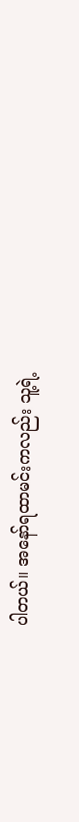ပါတယ်။ အနော်ရထာမင်းကလည်း သူ့ရဲ့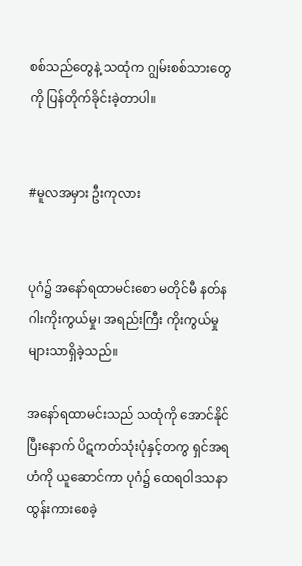စစ်သည်တွေနဲ့ သထုံက ဂျွမ်းစစ်သားတွေကို ပြန်တိုက်ခိုင်းခဲ့တာပါ။


#မူလအမှား ဦးကုလား


ပုဂံ၌ အနော်ရထာမင်းစော မတိုင်မီ နတ်နဂါးကိုးကွယ်မှု၊ အရည်းကြီး ကိုးကွယ်မှုများသာရှိခဲ့သည်။

အနော်ရထာမင်းသည် သထုံကို အောင်နိုင်ပြီးနောက် ပိဋကတ်သုံးပုံနှင့်တကွ ရှင်အရဟံကို ယူဆောင်ကာ ပုဂံ၌ ထေရဝါဒသနာ ထွန်းကားစေခဲ့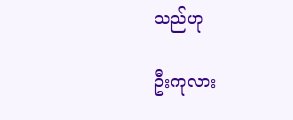သည်ဟု

ဦးကုလား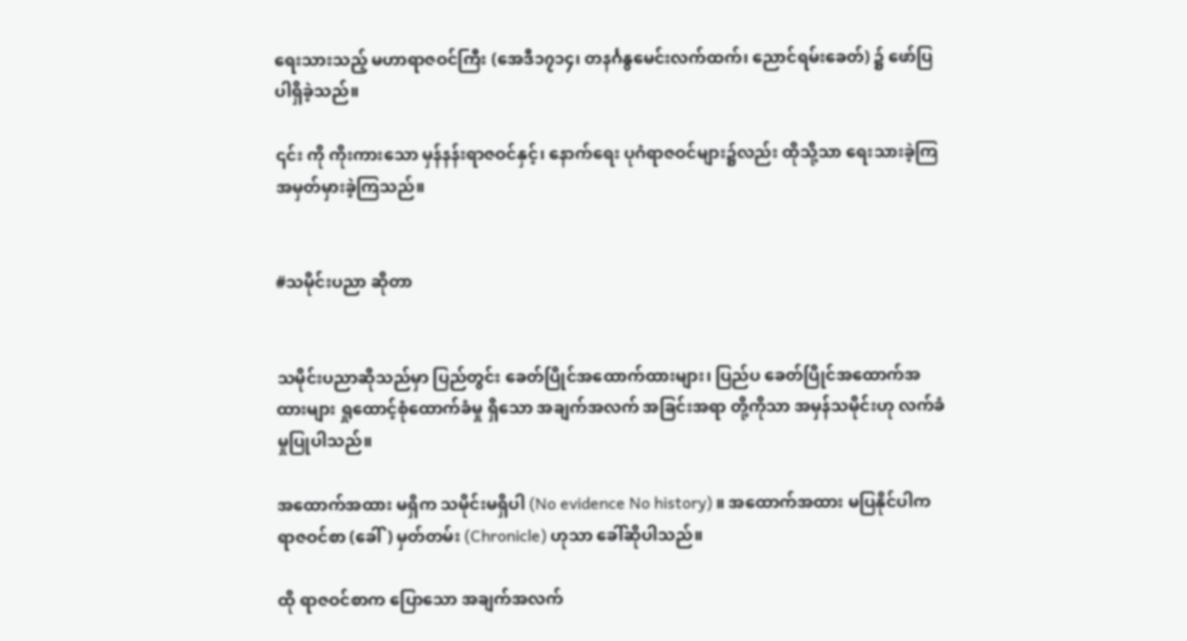ရေးသားသည့် မဟာရာဇဝင်ကြီး (အေဒီ၁၇၁၄၊ တနင်္ဂနွမေင်းလက်ထက်၊ ညောင်ရမ်းခေတ်) ၌ ဖော်ပြ ပါရှိခဲ့သည်။

၎င်း ကို ကိုးကားသော မှန်နန်းရာဇဝင်နှင့်၊ နောက်ရေး ပုဂံရာဇဝင်များ၌လည်း ထိုသို့သာ ရေးသားခဲ့ကြ အမှတ်မှားခဲ့ကြသည်။


#သမိုင်းပညာ ဆိုတာ


သမိုင်းပညာဆိုသည်မှာ ပြည်တွင်း ခေတ်ပြိုင်အထောက်ထားများ၊ ပြည်ပ ခေတ်ပြိုင်အထောက်အထားများ ရှုထောင့်စုံထောက်ခံမှု ရှိသော အချက်အလက် အခြင်းအရာ တို့ကိုသာ အမှန်သမိုင်းဟု လက်ခံမှုပြုပါသည်။

အထောက်အထား မရှိက သမိုင်းမရှိပါ (No evidence No history) ။ အထောက်အထား မပြနိုင်ပါက ရာဇဝင်စာ (ခေါ်) မှတ်တမ်း (Chronicle) ဟုသာ ခေါ်ဆိုပါသည်။

ထို ရာဇဝင်စာက ပြောသော အချက်အလက်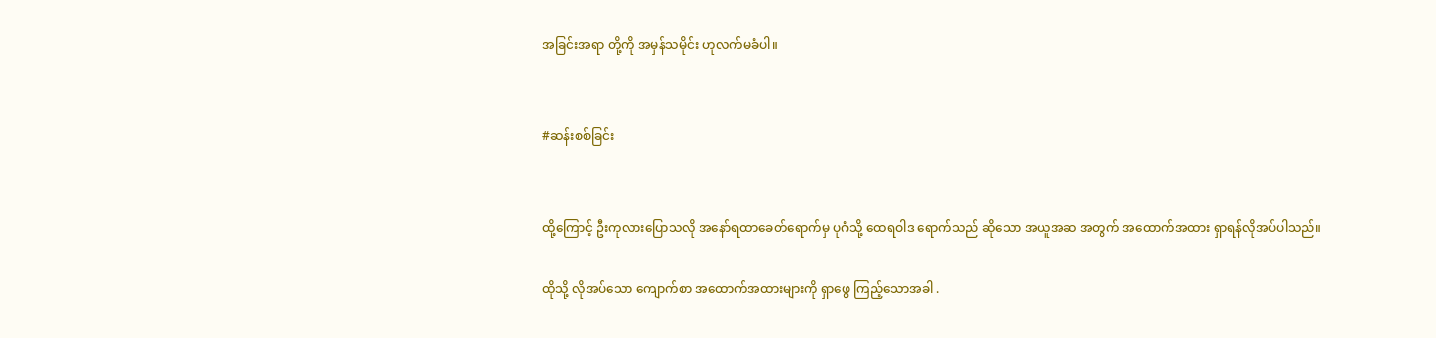အခြင်းအရာ တို့ကို အမှန်သမိုင်း ဟုလက်မခံပါ။


#ဆန်းစစ်ခြင်း


ထို့ကြောင့် ဦးကုလားပြောသလို အနော်ရထာခေတ်ရောက်မှ ပုဂံသို့ ထေရဝါဒ ရောက်သည် ဆိုသော အယူအဆ အတွက် အထောက်အထား ရှာရန်လိုအပ်ပါသည်။

ထိုသို့ လိုအပ်သော ကျောက်စာ အထောက်အထားများကို ရှာဖွေ ကြည့်သောအခါ .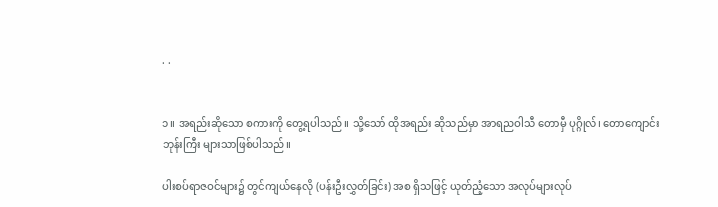. .


၁။ အရည်းဆိုသော စကားကို တွေ့ရပါသည်။ သို့သော် ထိုအရည်း ဆိုသည်မှာ အာရညဝါသီ တောမှီ ပုဂ္ဂိုလ်၊ တောကျောင်း ဘုန်းကြီး များသာဖြစ်ပါသည်။

ပါးစပ်ရာဇဝင်များ၌ တွင်ကျယ်နေလို (ပန်းဦးလွှတ်ခြင်း) အစ ရှိသဖြင့် ယုတ်ညံ့သော အလုပ်များလုပ်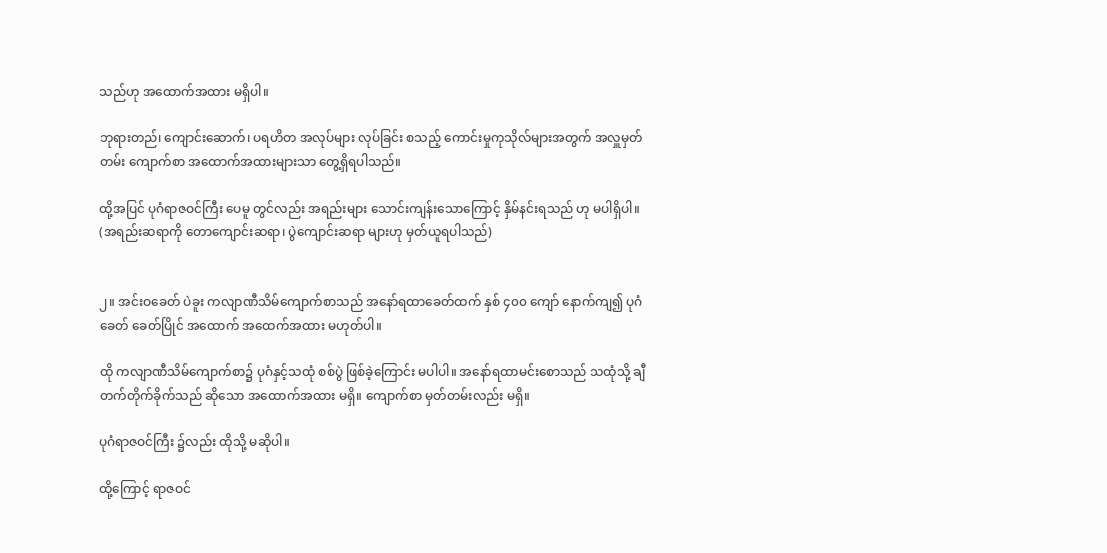သည်ဟု အထောက်အထား မရှိပါ။

ဘုရားတည်၊ ကျောင်းဆောက်၊ ပရဟိတ အလုပ်များ လုပ်ခြင်း စသည့် ကောင်းမှုကုသိုလ်များအတွက် အလှူမှတ်တမ်း ကျောက်စာ အထောက်အထားများသာ တွေ့ရှိရပါသည်။

ထို့အပြင် ပုဂံရာဇဝင်ကြီး ပေမူ တွင်လည်း အရည်းများ သောင်းကျန်းသောကြောင့် နှိမ်နင်းရသည် ဟု မပါရှိပါ။ (အရည်းဆရာကို တောကျောင်းဆရာ၊ ပွဲကျောင်းဆရာ များဟု မှတ်ယူရပါသည်)


၂။ အင်းဝခေတ် ပဲခူး ကလျာဏီသိမ်ကျောက်စာသည် အနော်ရထာခေတ်ထက် နှစ် ၄၀၀ ကျော် နောက်ကျ၍ ပုဂံခေတ် ခေတ်ပြိုင် အထောက် အထေက်အထား မဟုတ်ပါ။

ထို ကလျာဏီသိမ်ကျောက်စာ၌ ပုဂံနှင့်သထုံ စစ်ပွဲ ဖြစ်ခဲ့ကြောင်း မပါပါ။ အနော်ရထာမင်းစောသည် သထုံသို့ ချီတက်တိုက်ခိုက်သည် ဆိုသော အထောက်အထား မရှိ။ ကျောက်စာ မှတ်တမ်းလည်း မရှိ။

ပုဂံရာဇဝင်ကြီး ၌လည်း ထိုသို့ မဆိုပါ။

ထို့ကြောင့် ရာဇဝင်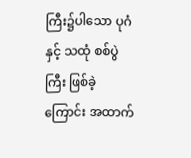ကြီး၌ပါသော ပုဂံနှင့် သထုံ စစ်ပွဲကြီး ဖြစ်ခဲ့ကြောင်း အထာက်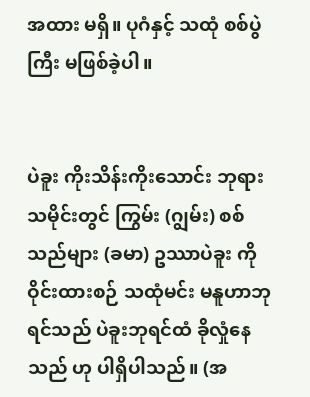အထား မရှိ။ ပုဂံနှင့် သထုံ စစ်ပွဲကြီး မဖြစ်ခဲ့ပါ။


ပဲခူး ကိုးသိန်းကိုးသောင်း ဘုရားသမိုင်းတွင် ကြွမ်း (ဂျွမ်း) စစ်သည်များ (ခမာ) ဥဿာပဲခူး ကို ဝိုင်းထားစဉ် သထုံမင်း မနူဟာဘုရင်သည် ပဲခူးဘုရင်ထံ ခိုလှုံနေသည် ဟု ပါရှိပါသည်။ (အ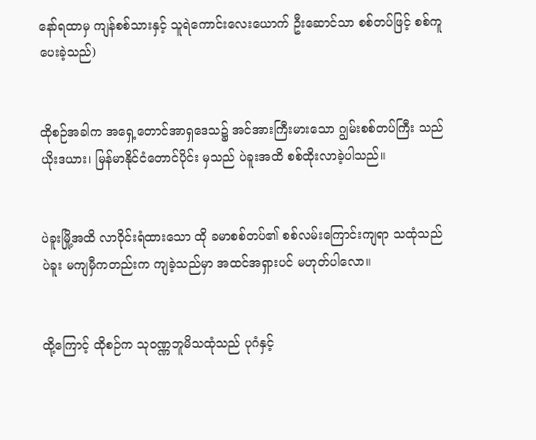နော်ရထာမှ ကျန်စစ်သားနှင့် သူရဲကောင်းလေးယောက် ဦးဆောင်သာ စစ်တပ်ဖြင့် စစ်ကူပေးခဲ့သည်)


ထိုစဉ်အခါက အရှေ့တောင်အာရှဒေသ၌ အင်အားကြီးမားသော ဂျွမ်းစစ်တပ်ကြီး သည် ယိုးဒယား၊ မြန်မာနိုင်ငံတောင်ပိုင်း မှသည် ပဲခူးအထိ စစ်ထိုးလာခဲ့ပါသည်။


ပဲခူးမြို့အထိ လာဝိုင်းရံထားသော ထို ခမာစစ်တပ်၏ စစ်လမ်းကြောင်းကျရာ သထုံသည် ပဲခူး မကျမှီကတည်းက ကျခဲ့သည်မှာ အထင်အရှားပင် မဟုတ်ပါလော။


ထို့ကြောင့် ထိုစဉ်က သုဝဏ္ဏဘူမိသထုံသည် ပုဂံနှင့်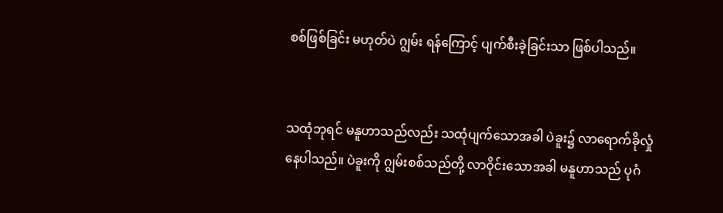စစ်ဖြစ်ခြင်း မဟုတ်ပဲ ဂျွမ်း ရန်ကြောင့် ပျက်စီးခဲ့ခြင်းသာ ဖြစ်ပါသည်။


သထုံဘုရင် မနူဟာသည်လည်း သထုံပျက်သောအခါ ပဲခူး၌ လာရောက်ခိုလှုံနေပါသည်။ ပဲခူးကို ဂျွမ်းစစ်သည်တို့ လာဝိုင်းသောအခါ မနူဟာသည် ပုဂံ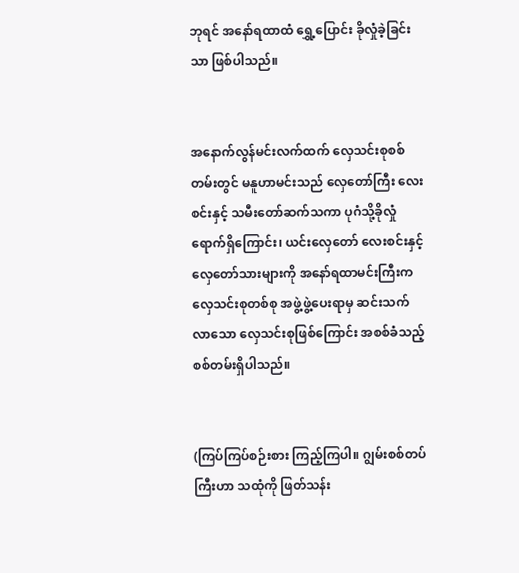ဘုရင် အနော်ရထာထံ ရွှေ့ပြောင်း ခိုလှုံခဲ့ခြင်းသာ ဖြစ်ပါသည်။


အနောက်လွန်မင်းလက်ထက် လှေသင်းစုစစ်တမ်းတွင် မနူဟာမင်းသည် လှေတော်ကြီး လေးစင်းနှင့် သမီးတော်ဆက်သကာ ပုဂံသို့ခိုလှုံရောက်ရှိကြောင်း၊ ယင်းလှေတော် လေးစင်းနှင့် လှေတော်သားများကို အနော်ရထာမင်းကြီးက လှေသင်းစုတစ်စု အဖွဲ့ဖွဲ့ပေးရာမှ ဆင်းသက်လာသော လှေသင်းစုဖြစ်ကြောင်း အစစ်ခံသည့် စစ်တမ်းရှိပါသည်။


(ကြပ်ကြပ်စဉ်းစား ကြည့်ကြပါ။ ဂျွမ်းစစ်တပ်ကြီးဟာ သထုံကို ဖြတ်သန်း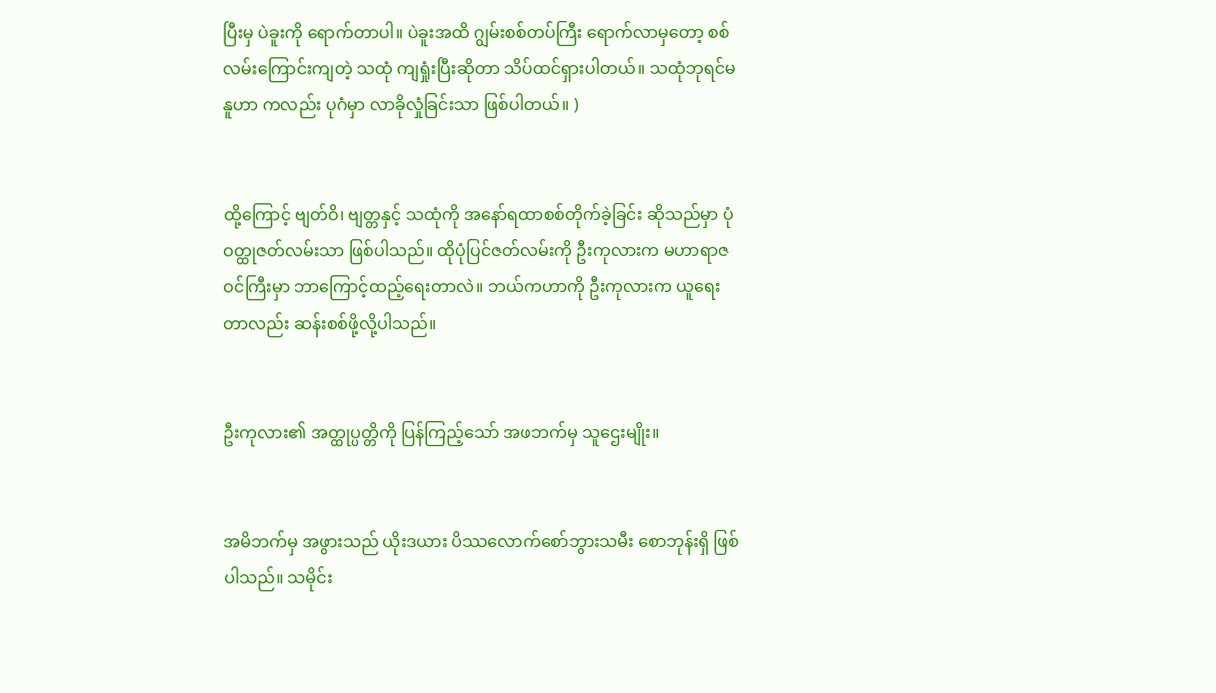ပြီးမှ ပဲခူးကို ရောက်တာပါ။ ပဲခူးအထိ ဂျွမ်းစစ်တပ်ကြီး ရောက်လာမှတော့ စစ်လမ်းကြောင်းကျတဲ့ သထုံ ကျရှုံးပြီးဆိုတာ သိပ်ထင်ရှားပါတယ်။ သထုံဘုရင်မနူဟာ ကလည်း ပုဂံမှာ လာခိုလှုံခြင်းသာ ဖြစ်ပါတယ်။ )


ထို့ကြောင့် ဗျတ်ဝိ၊ ဗျတ္တနှင့် သထုံကို အနော်ရထာစစ်တိုက်ခဲ့ခြင်း ဆိုသည်မှာ ပုံဝတ္ထုဇတ်လမ်းသာ ဖြစ်ပါသည်။ ထိုပုံပြင်ဇတ်လမ်းကို ဦးကုလားက မဟာရာဇဝင်ကြီးမှာ ဘာကြောင့်ထည့်ရေးတာလဲ။ ဘယ်ကဟာကို ဦးကုလားက ယူရေးတာလည်း ဆန်းစစ်ဖို့လို့ပါသည်။


ဦးကုလား၏ အတ္ထုပ္ပတ္တိကို ပြန်ကြည့်သော် အဖဘက်မှ သူဌေးမျိုး။


အမိဘက်မှ အဖွားသည် ယိုးဒယား ပိဿလောက်စော်ဘွားသမီး စောဘုန်းရှိ ဖြစ်ပါသည်။ သမိုင်း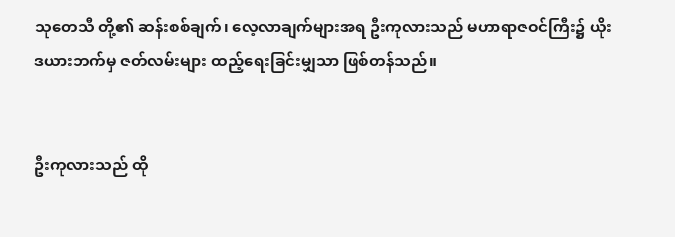သုတေသီ တို့၏ ဆန်းစစ်ချက်၊ လေ့လာချက်များအရ ဦးကုလားသည် မဟာရာဇဝင်ကြီး၌ ယိုးဒယားဘက်မှ ဇတ်လမ်းများ ထည့်ရေးခြင်းမျှသာ ဖြစ်တန်သည်။


ဦးကုလားသည် ထို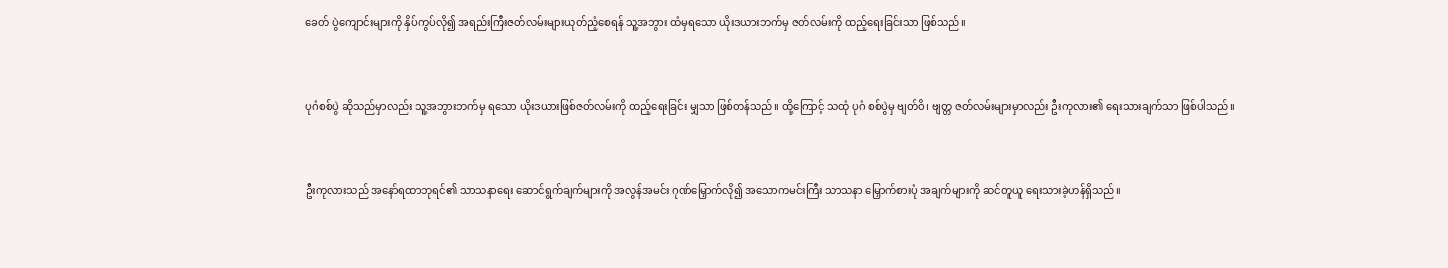ခေတ် ပွဲကျောင်းများကို နှိပ်ကွပ်လို၍ အရည်းကြီးဇတ်လမ်းများယုတ်ညံ့စေရန် သူ့အဘွား ထံမှရသော ယိုးဒယားဘက်မှ ဇတ်လမ်းကို ထည့်ရေးခြင်းသာ ဖြစ်သည်။


ပုဂံစစ်ပွဲ ဆိုသည်မှာလည်း သူ့အဘွားဘက်မှ ရသော ယိုးဒယားဖြစ်ဇတ်လမ်းကို ထည့်ရေးခြင်း မျှသာ ဖြစ်တန်သည်။ ထို့ကြောင့် သထုံ ပုဂံ စစ်ပွဲမှ ဗျတ်ဝိ၊ ဗျတ္တ ဇတ်လမ်းများမှာလည်း ဦးကုလား၏ ရေးသားချက်သာ ဖြစ်ပါသည်။


ဦးကုလားသည် အနော်ရထာဘုရင်၏ သာသနာရေး ဆောင်ရွက်ချက်များကို အလွန်အမင်း ဂုဏ်မြှောက်လို၍ အသောကမင်းကြီး သာသနာ မြှောက်စားပုံ အချက်များကို ဆင်တူယူ ရေးသားခဲ့ဟန်ရှိသည်။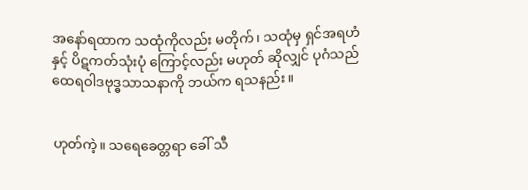အနော်ရထာက သထုံကိုလည်း မတိုက်၊ သထုံမှ ရှင်အရဟံနှင့် ပိဋကတ်သုံးပုံ ကြောင့်လည်း မဟုတ် ဆိုလျှင် ပုဂံသည် ထေရဝါဒဗုဒ္ဓသာသနာကို ဘယ်က ရသနည်း။


ဟုတ်ကဲ့။ သရေခေတ္တရာ ခေါ် သီ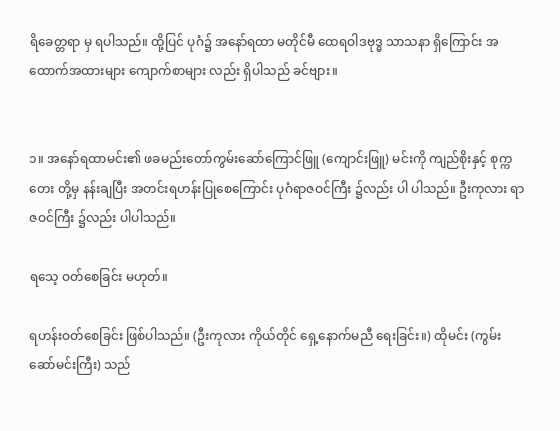ရိခေတ္တရာ မှ ရပါသည်။ ထို့ပြင် ပုဂံ၌ အနော်ရထာ မတိုင်မီ ထေရဝါဒဗုဒ္ဓ သာသနာ ရှိကြောင်း အထောက်အထားများ ကျောက်စာများ လည်း ရှိပါသည် ခင်ဗျား။


၁။ အနော်ရထာမင်း၏ ဖခမည်းတော်ကွမ်းဆော်ကြောင်ဖြူ (ကျောင်းဖြူ) မင်းကို ကျည်စိုးနှင့် စုက္ကတေး တို့မှ နန်းချပြီး အတင်းရဟန်းပြုစေကြောင်း ပုဂံရာဇဝင်ကြီး ၌လည်း ပါ ပါသည်။ ဦးကုလား ရာဇဝင်ကြီး ၌လည်း ပါပါသည်။

ရသေ့ ဝတ်စေခြင်း မဟုတ်။

ရဟန်းဝတ်စေခြင်း ဖြစ်ပါသည်။ (ဦးကုလား ကိုယ်တိုင် ရှေ့နောက်မညီ ရေးခြင်း။) ထိုမင်း (ကွမ်းဆော်မင်းကြီး) သည်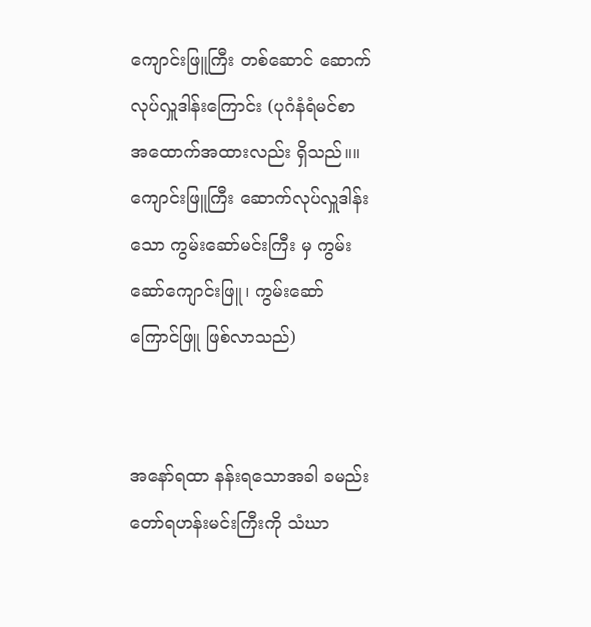ကျောင်းဖြူကြီး တစ်ဆောင် ဆောက်လုပ်လှူဒါန်းကြောင်း (ပုဂံနံရံမင်စာ အထောက်အထားလည်း ရှိသည်။။ ကျောင်းဖြူကြီး ဆောက်လုပ်လှူဒါန်းသော ကွမ်းဆော်မင်းကြီး မှ ကွမ်းဆော်ကျောင်းဖြူ၊ ကွမ်းဆော်ကြောင်ဖြူ ဖြစ်လာသည်)


အနော်ရထာ နန်းရသောအခါ ခမည်းတော်ရဟန်းမင်းကြီးကို သံဃာ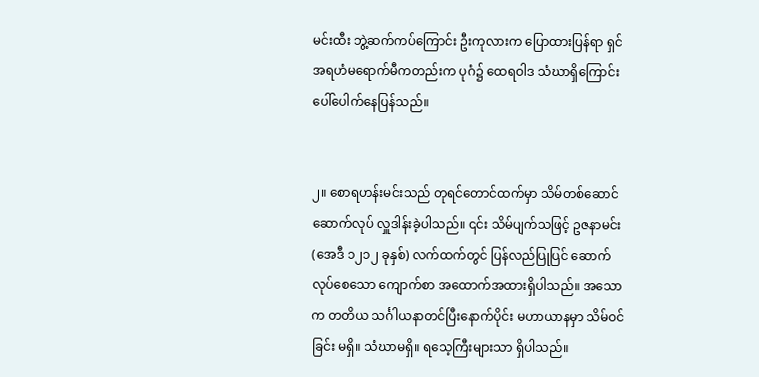မင်းထီး ဘွဲ့ဆက်ကပ်ကြောင်း ဦးကုလားက ပြောထားပြန်ရာ ရှင်အရဟံမရောက်မီကတည်းက ပုဂံ၌ ထေရဝါဒ သံဃာရှိကြောင်း ပေါ်ပေါက်နေပြန်သည်။


၂။ စောရဟန်းမင်းသည် တုရင်တောင်ထက်မှာ သိမ်တစ်ဆောင် ဆောက်လုပ် လှူဒါန်းခဲ့ပါသည်။ ၎င်း သိမ်ပျက်သဖြင့် ဥဇနာမင်း (အေဒီ ၁၂၁၂ ခုနှစ်) လက်ထက်တွင် ပြန်လည်ပြုပြင် ဆောက်လုပ်စေသော ကျောက်စာ အထောက်အထားရှိပါသည်။ အသောက တတိယ သင်္ဂါယနာတင်ပြီးနောက်ပိုင်း မဟာယာနမှာ သိမ်ဝင်ခြင်း မရှိ။ သံဃာမရှိ။ ရသေ့ကြီးများသာ ရှိပါသည်။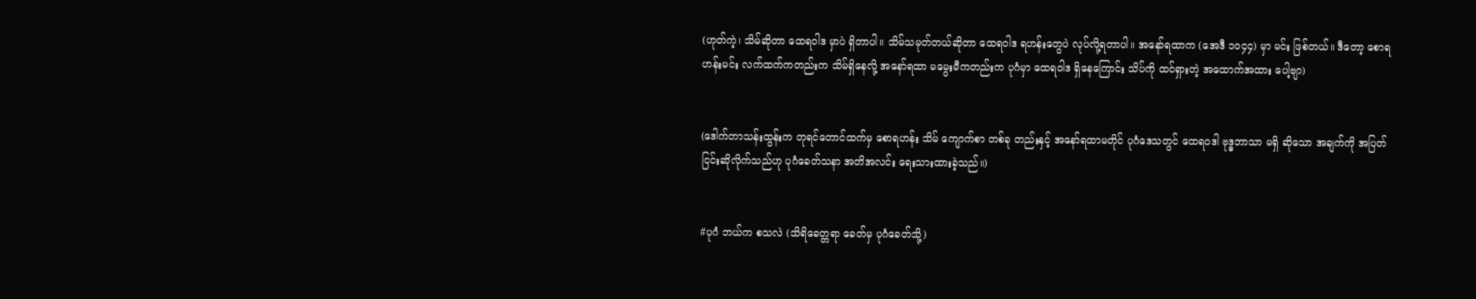(ဟုတ်ကဲ့၊ သိမ်ဆိုတာ ထေရဝါဒ မှာပဲ ရှိတာပါ။ သိမ်သမုတ်တယ်ဆိုတာ ထေရဝါဒ ရဟန်းတွေပဲ လုပ်လို့ရတာပါ။ အနော်ရထာက (အေဒီ ၁၀၄၄) မှာ မင်း ဖြစ်တယ်။ ဒီတော့ စောရဟန်းမင်း လက်ထက်ကတည်းက သိမ်ရှိနေလို့ အနော်ရထာ မမွေးမီကတည်းက ပုဂံမှာ ထေရဝါဒ ရှိနေကြောင်း သိပ်ကို ထင်ရှားတဲ့ အထောက်အထား ပေါ့ဗျာ)


(ဒေါက်တာသန်းထွန်းက တုရင်တောင်ထက်မှ စောရဟန်း သိမ် ကျောက်စာ တစ်ခု တည်းနှင့် အနော်ရထာမတိုင် ပုဂံဒေသတွင် ထေရဝဒါ ဗုဒ္ဓဘာသာ မရှိ ဆိုသော အချက်ကို အပြတ်ငြင်းဆိုလိုက်သည်ဟု ပုဂံခေတ်သနာ အတိအလင်း ရေးသားထားခဲ့သည်။)


#ပုဂံ ဘယ်က စသလဲ (သိရိခေတ္တရာ ခေတ်မှ ပုဂံခေတ်သို့)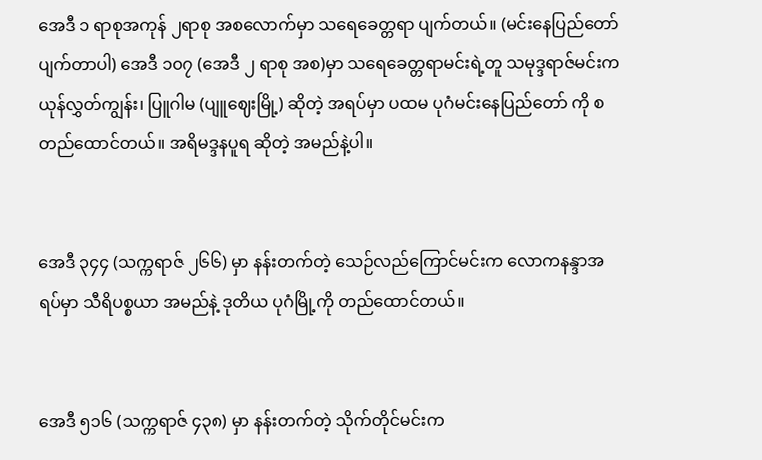အေဒီ ၁ ရာစုအကုန် ၂ရာစု အစလောက်မှာ သရေခေတ္တရာ ပျက်တယ်။ (မင်းနေပြည်တော် ပျက်တာပါ) အေဒီ ၁၀၇ (အေဒီ ၂ ရာစု အစ)မှာ သရေခေတ္တရာမင်းရဲ့တူ သမုဒ္ဒရာဇ်မင်းက ယုန်လွှတ်ကျွန်း၊ ပြူဂါမ (ပျူဈေးမြို့) ဆိုတဲ့ အရပ်မှာ ပထမ ပုဂံမင်းနေပြည်တော် ကို စတည်ထောင်တယ်။ အရိမဒ္ဒနပူရ ဆိုတဲ့ အမည်နဲ့ပါ။


အေဒီ ၃၄၄ (သက္ကရာဇ် ၂၆၆) မှာ နန်းတက်တဲ့ သေဉ်လည်ကြောင်မင်းက လောကနန္ဒာအရပ်မှာ သီရိပစ္စယာ အမည်နဲ့ ဒုတိယ ပုဂံမြို့ကို တည်ထောင်တယ်။


အေဒီ ၅၁၆ (သက္ကရာဇ် ၄၃၈) မှာ နန်းတက်တဲ့ သိုက်တိုင်မင်းက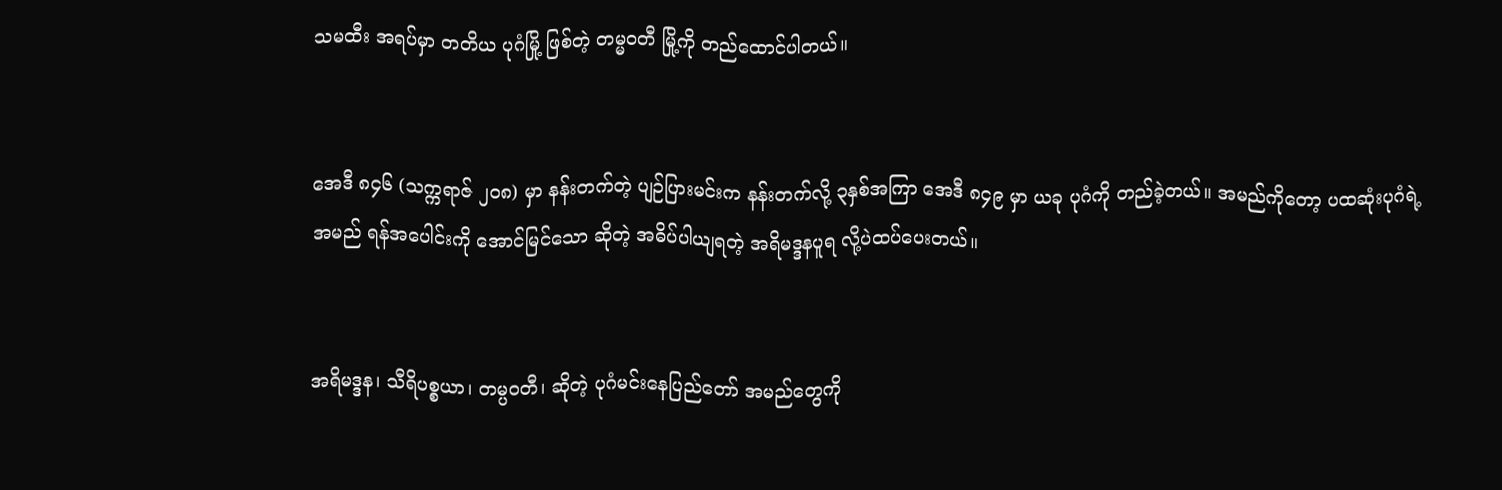သမထီး အရပ်မှာ တတိယ ပုဂံမြို့ ဖြစ်တဲ့ တမ္မဝတီ မြို့ကို တည်ထောင်ပါတယ်။


အေဒီ ၈၄၆ (သက္ကရာဇ် ၂၀၈) မှာ နန်းတက်တဲ့ ပျဉ်ပြားမင်းက နန်းတက်လို့ ၃နှစ်အကြာ အေဒီ ၈၄၉ မှာ ယခု ပုဂံကို တည်ခဲ့တယ်။ အမည်ကိုတော့ ပထဆုံးပုဂံရဲ့ အမည် ရန်အပေါင်းကို အောင်မြင်သော ဆိုတဲ့ အဓိပ်ပါယျရတဲ့ အရိမဒ္ဒနပူရ လို့ပဲထပ်ပေးတယ်။


အရိမဒ္ဒန၊ သီရိပစ္စယာ၊ တမ္ပဝတီ၊ ဆိုတဲ့ ပုဂံမင်းနေပြည်တော် အမည်တွေကို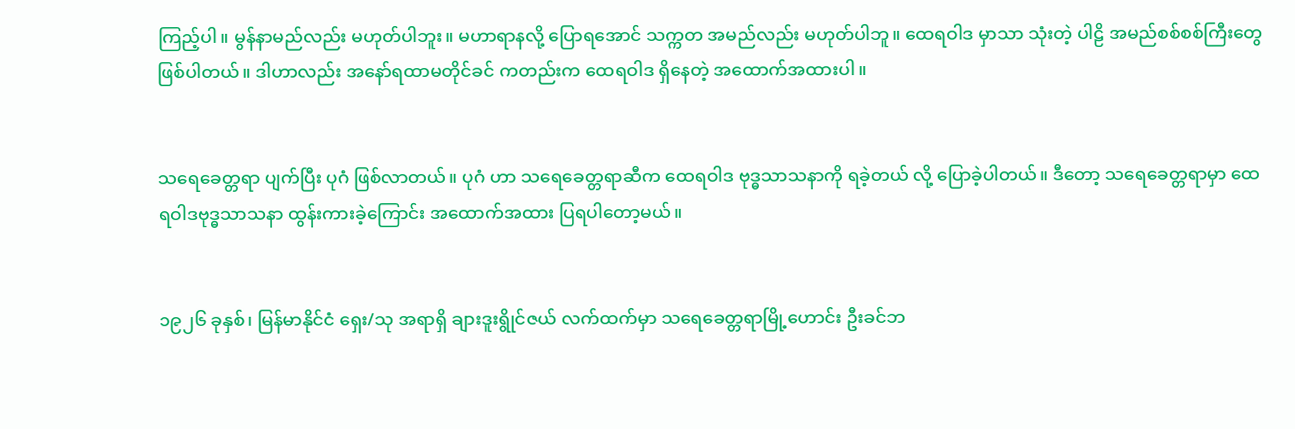ကြည့်ပါ။ မွန်နာမည်လည်း မဟုတ်ပါဘူး။ မဟာရာနလို့ ပြောရအောင် သက္ကတ အမည်လည်း မဟုတ်ပါဘူ။ ထေရဝါဒ မှာသာ သုံးတဲ့ ပါဠိ အမည်စစ်စစ်ကြီးတွေ ဖြစ်ပါတယ်။ ဒါဟာလည်း အနော်ရထာမတိုင်ခင် ကတည်းက ထေရဝါဒ ရှိနေတဲ့ အထောက်အထားပါ။


သရေခေတ္တရာ ပျက်ပြီး ပုဂံ ဖြစ်လာတယ်။ ပုဂံ ဟာ သရေခေတ္တရာဆီက ထေရဝါဒ ဗုဒ္ဓသာသနာကို ရခဲ့တယ် လို့ ပြောခဲ့ပါတယ်။ ဒီတော့ သရေခေတ္တရာမှာ ထေရဝါဒဗုဒ္ဓသာသနာ ထွန်းကားခဲ့ကြောင်း အထောက်အထား ပြရပါတော့မယ်။


၁၉၂၆ ခုနှစ်၊ မြန်မာနိုင်ငံ ရှေး/သု အရာရှိ ချားဒူးရွိုင်ဇယ် လက်ထက်မှာ သရေခေတ္တရာမြို့ဟောင်း ဦးခင်ဘ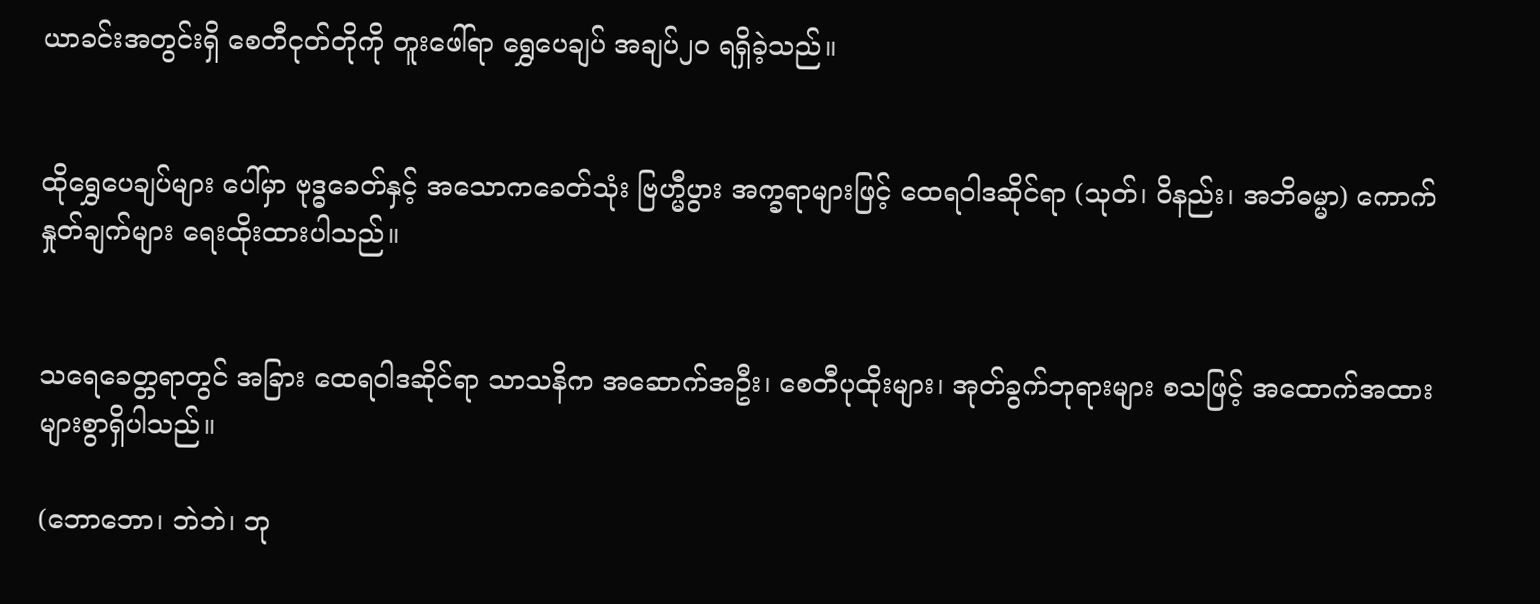ယာခင်းအတွင်းရှိ စေတီငုတ်တိုကို တူးဖေါ်ရာ ရွှေပေချပ် အချပ်၂၀ ရရှိခဲ့သည်။


ထိုရွှေပေချပ်များ ပေါ်မှာ ဗုဒ္ဓခေတ်နှင့် အသောကခေတ်သုံး ဗြဟ္မီပွား အက္ခရာများဖြင့် ထေရဝါဒဆိုင်ရာ (သုတ်၊ ဝိနည်း၊ အဘိဓမ္မာ) ကောက်နှုတ်ချက်များ ရေးထိုးထားပါသည်။


သရေခေတ္တရာတွင် အခြား ထေရဝါဒဆိုင်ရာ သာသနိက အဆောက်အဦး၊ စေတီပုထိုးများ၊ အုတ်ခွက်ဘုရားများ စသဖြင့် အထောက်အထားများစွာရှိပါသည်။

(ဘောဘော၊ ဘဲဘဲ၊ ဘု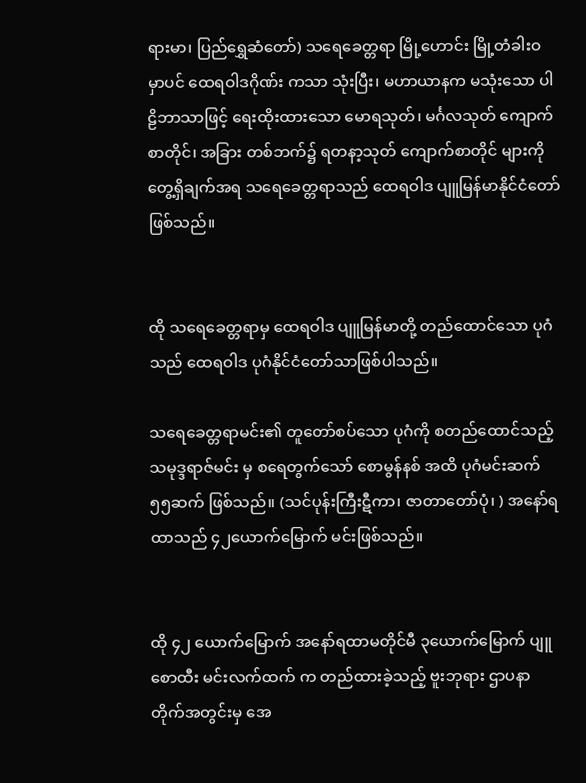ရားမာ၊ ပြည်ရွှေဆံတော်) သရေခေတ္တရာ မြို့ဟောင်း မြို့တံခါးဝ မှာပင် ထေရဝါဒဂိုဏ်း ကသာ သုံးပြီး၊ မဟာယာနက မသုံးသော ပါဠိဘာသာဖြင့် ရေးထိုးထားသော မောရသုတ်၊ မင်္ဂလသုတ် ကျောက်စာတိုင်၊ အခြား တစ်ဘက်၌ ရတနာ့သုတ် ကျောက်စာတိုင် များကို တွေ့ရှိချက်အရ သရေခေတ္တရာသည် ထေရဝါဒ ပျူမြန်မာနိုင်ငံတော်ဖြစ်သည်။


ထို သရေခေတ္တရာမှ ထေရဝါဒ ပျူမြန်မာတို့ တည်ထောင်သော ပုဂံသည် ထေရဝါဒ ပုဂံနိုင်ငံတော်သာဖြစ်ပါသည်။

သရေခေတ္တရာမင်း၏ တူတော်စပ်သော ပုဂံကို စတည်ထောင်သည့် သမုဒ္ဒရာဇ်မင်း မှ စရေတွက်သော် စောမွန်နစ် အထိ ပုဂံမင်းဆက် ၅၅ဆက် ဖြစ်သည်။ (သင်ပုန်းကြီးဋီကာ၊ ဇာတာတော်ပုံ၊ ) အနော်ရထာသည် ၄၂ယောက်မြောက် မင်းဖြစ်သည်။


ထို ၄၂ ယောက်မြောက် အနော်ရထာမတိုင်မီ ၃ယောက်မြောက် ပျူစောထီး မင်းလက်ထက် က တည်ထားခဲ့သည့် ဗူးဘုရား ဌာပနာ တိုက်အတွင်းမှ အေ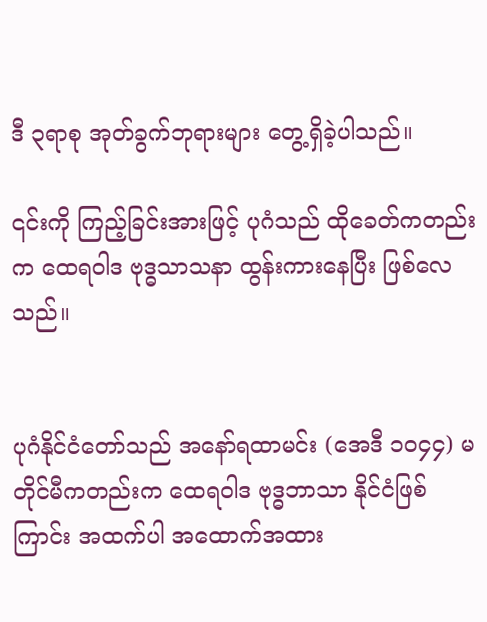ဒီ ၃ရာစု အုတ်ခွက်ဘုရားများ တွေ့ရှိခဲ့ပါသည်။

၎င်းကို ကြည့်ခြင်းအားဖြင့် ပုဂံသည် ထိုခေတ်ကတည်းက ထေရဝါဒ ဗုဒ္ဓသာသနာ ထွန်းကားနေပြီး ဖြစ်လေသည်။


ပုဂံနိုင်ငံတော်သည် အနော်ရထာမင်း (အေဒီ ၁၀၄၄) မတိုင်မီကတည်းက ထေရဝါဒ ဗုဒ္ဓဘာသာ နိုင်ငံဖြစ်ကြာင်း အထက်ပါ အထောက်အထား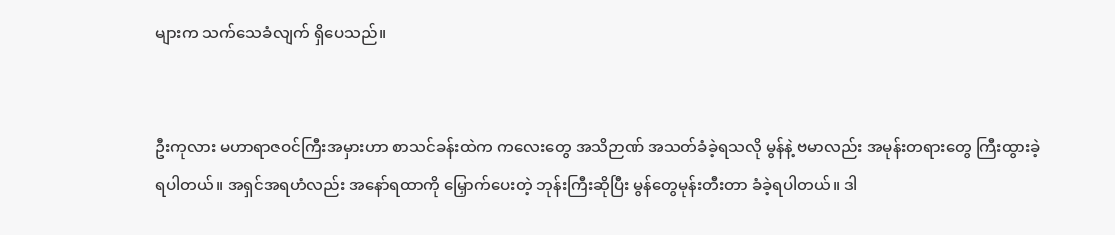များက သက်သေခံလျက် ရှိပေသည်။


ဦးကုလား မဟာရာဇဝင်ကြီးအမှားဟာ စာသင်ခန်းထဲက ကလေးတွေ အသိဉာဏ် အသတ်ခံခဲ့ရသလို မွန်နဲ့ ဗမာလည်း အမုန်းတရားတွေ ကြီးထွားခဲ့ရပါတယ်။ အရှင်အရဟံလည်း အနော်ရထာကို မြှောက်ပေးတဲ့ ဘုန်းကြီးဆိုပြီး မွန်တွေမုန်းတီးတာ ခံခဲ့ရပါတယ်။ ဒါ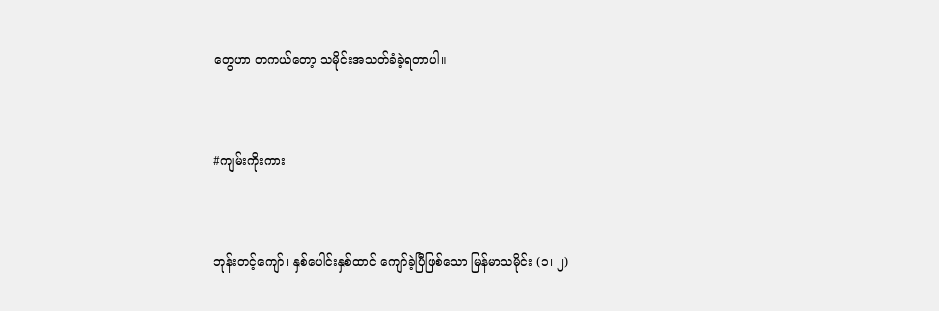တွေဟာ တကယ်တော့ သမိုင်းအသတ်ခံခဲ့ရတာပါ။


#ကျမ်းကိုးကား


ဘုန်းတင့်ကျော်၊ နှစ်ပေါင်းနှစ်ထာင် ကျော်ခဲ့ပြီဖြစ်သော မြန်မာသမိုင်း (၁၊ ၂)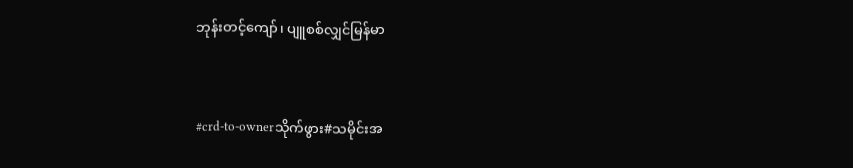ဘုန်းတင့်ကျော်၊ ပျူစစ်လျှင်မြန်မာ



#crd-to-ownerသိုက်ဖွား#သမိုင်းအ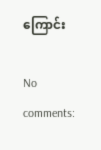ကြောင်း

No comments: